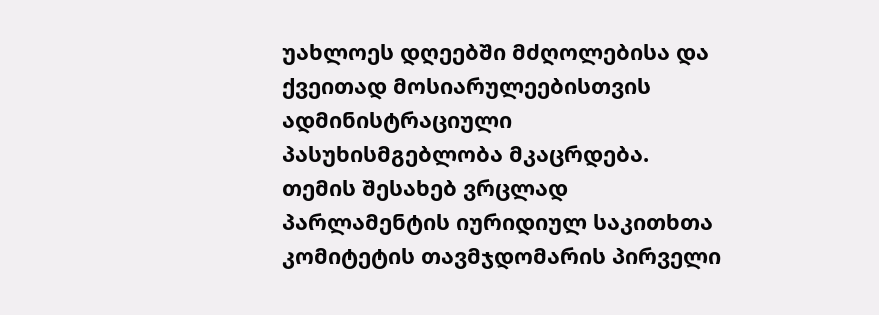უახლოეს დღეებში მძღოლებისა და ქვეითად მოსიარულეებისთვის ადმინისტრაციული პასუხისმგებლობა მკაცრდება. თემის შესახებ ვრცლად პარლამენტის იურიდიულ საკითხთა კომიტეტის თავმჯდომარის პირველი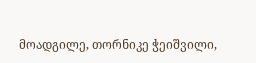მოადგილე, თორნიკე ჭეიშვილი,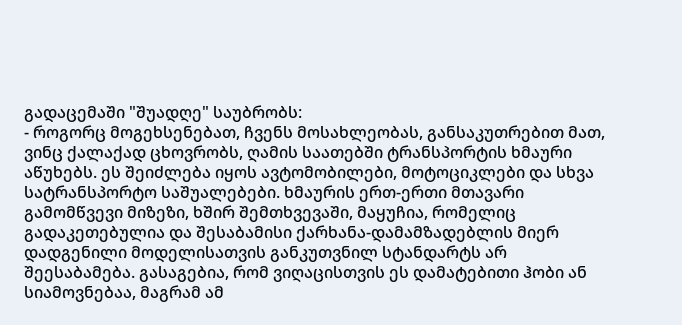გადაცემაში "შუადღე" საუბრობს:
- როგორც მოგეხსენებათ, ჩვენს მოსახლეობას, განსაკუთრებით მათ, ვინც ქალაქად ცხოვრობს, ღამის საათებში ტრანსპორტის ხმაური აწუხებს. ეს შეიძლება იყოს ავტომობილები, მოტოციკლები და სხვა სატრანსპორტო საშუალებები. ხმაურის ერთ-ერთი მთავარი გამომწვევი მიზეზი, ხშირ შემთხვევაში, მაყუჩია, რომელიც გადაკეთებულია და შესაბამისი ქარხანა-დამამზადებლის მიერ დადგენილი მოდელისათვის განკუთვნილ სტანდარტს არ შეესაბამება. გასაგებია, რომ ვიღაცისთვის ეს დამატებითი ჰობი ან სიამოვნებაა, მაგრამ ამ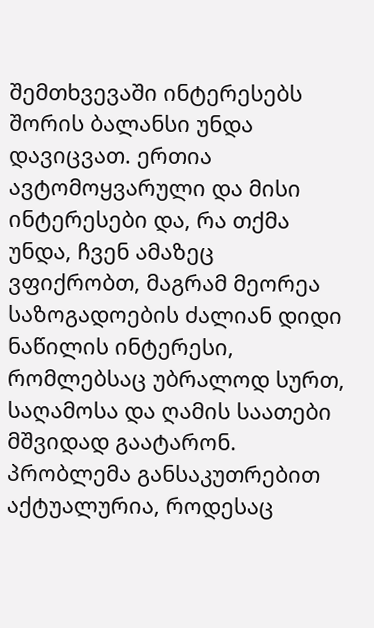შემთხვევაში ინტერესებს შორის ბალანსი უნდა დავიცვათ. ერთია ავტომოყვარული და მისი ინტერესები და, რა თქმა უნდა, ჩვენ ამაზეც ვფიქრობთ, მაგრამ მეორეა საზოგადოების ძალიან დიდი ნაწილის ინტერესი, რომლებსაც უბრალოდ სურთ, საღამოსა და ღამის საათები მშვიდად გაატარონ. პრობლემა განსაკუთრებით აქტუალურია, როდესაც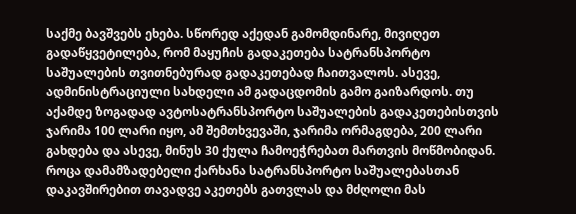საქმე ბავშვებს ეხება. სწორედ აქედან გამომდინარე, მივიღეთ გადაწყვეტილება, რომ მაყუჩის გადაკეთება სატრანსპორტო საშუალების თვითნებურად გადაკეთებად ჩაითვალოს. ასევე, ადმინისტრაციული სახდელი ამ გადაცდომის გამო გაიზარდოს. თუ აქამდე ზოგადად ავტოსატრანსპორტო საშუალების გადაკეთებისთვის ჯარიმა 100 ლარი იყო, ამ შემთხვევაში, ჯარიმა ორმაგდება, 200 ლარი გახდება და ასევე, მინუს 30 ქულა ჩამოეჭრებათ მართვის მოწმობიდან.
როცა დამამზადებელი ქარხანა სატრანსპორტო საშუალებასთან დაკავშირებით თავადვე აკეთებს გათვლას და მძღოლი მას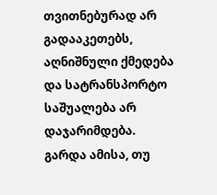თვითნებურად არ გადააკეთებს, აღნიშნული ქმედება და სატრანსპორტო საშუალება არ დაჯარიმდება.
გარდა ამისა, თუ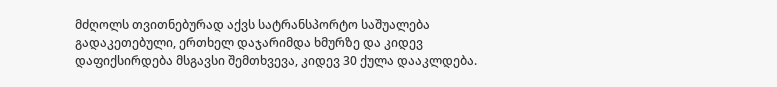მძღოლს თვითნებურად აქვს სატრანსპორტო საშუალება გადაკეთებული, ერთხელ დაჯარიმდა ხმურზე და კიდევ დაფიქსირდება მსგავსი შემთხვევა, კიდევ 30 ქულა დააკლდება.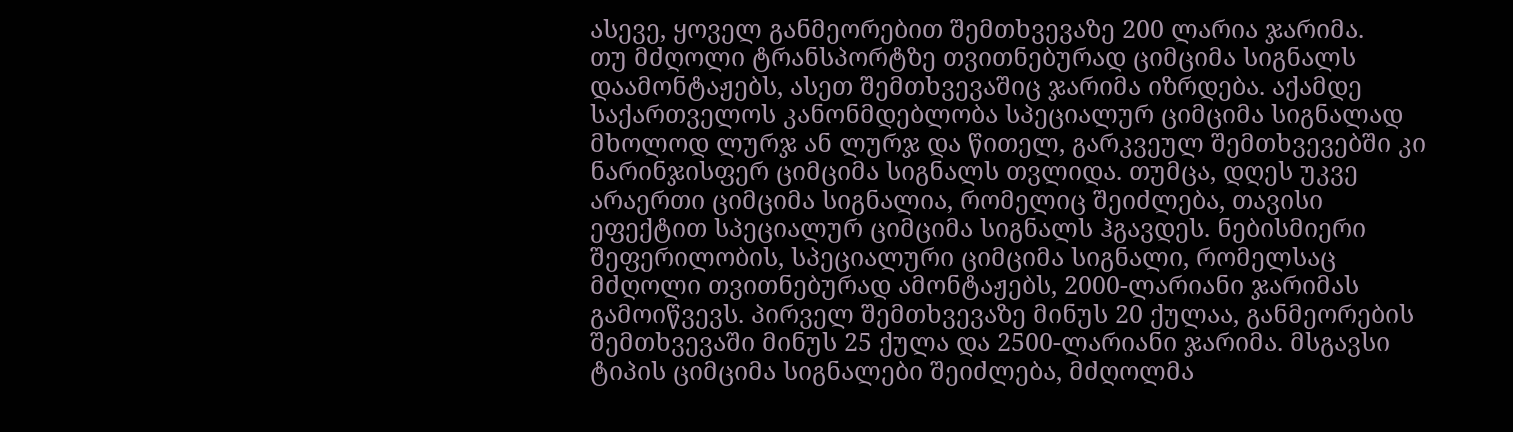ასევე, ყოველ განმეორებით შემთხვევაზე 200 ლარია ჯარიმა.
თუ მძღოლი ტრანსპორტზე თვითნებურად ციმციმა სიგნალს დაამონტაჟებს, ასეთ შემთხვევაშიც ჯარიმა იზრდება. აქამდე საქართველოს კანონმდებლობა სპეციალურ ციმციმა სიგნალად მხოლოდ ლურჯ ან ლურჯ და წითელ, გარკვეულ შემთხვევებში კი ნარინჯისფერ ციმციმა სიგნალს თვლიდა. თუმცა, დღეს უკვე არაერთი ციმციმა სიგნალია, რომელიც შეიძლება, თავისი ეფექტით სპეციალურ ციმციმა სიგნალს ჰგავდეს. ნებისმიერი შეფერილობის, სპეციალური ციმციმა სიგნალი, რომელსაც მძღოლი თვითნებურად ამონტაჟებს, 2000-ლარიანი ჯარიმას გამოიწვევს. პირველ შემთხვევაზე მინუს 20 ქულაა, განმეორების შემთხვევაში მინუს 25 ქულა და 2500-ლარიანი ჯარიმა. მსგავსი ტიპის ციმციმა სიგნალები შეიძლება, მძღოლმა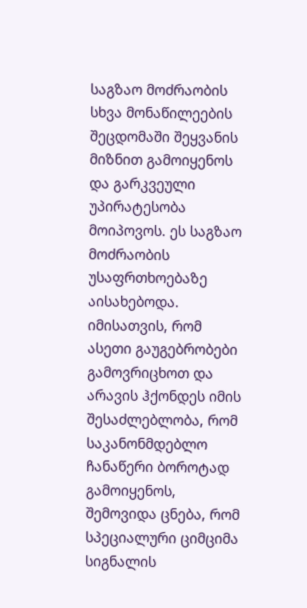საგზაო მოძრაობის სხვა მონაწილეების შეცდომაში შეყვანის მიზნით გამოიყენოს და გარკვეული უპირატესობა მოიპოვოს. ეს საგზაო მოძრაობის უსაფრთხოებაზე აისახებოდა. იმისათვის, რომ ასეთი გაუგებრობები გამოვრიცხოთ და არავის ჰქონდეს იმის შესაძლებლობა, რომ საკანონმდებლო ჩანაწერი ბოროტად გამოიყენოს, შემოვიდა ცნება, რომ სპეციალური ციმციმა სიგნალის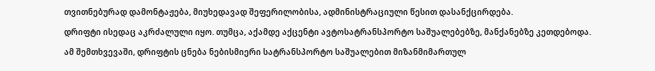თვითნებურად დამონტაჟება, მიუხედავად შეფერილობისა, ადმინისტრაციული წესით დასანქცირდება.
დრიფტი ისედაც აკრძალული იყო. თუმცა, აქამდე აქცენტი ავტოსატრანსპორტო საშუალებებზე, მანქანებზე კეთდებოდა. ამ შემთხვევაში, დრიფტის ცნება ნებისმიერი სატრანსპორტო საშუალებით მიზანმიმართულ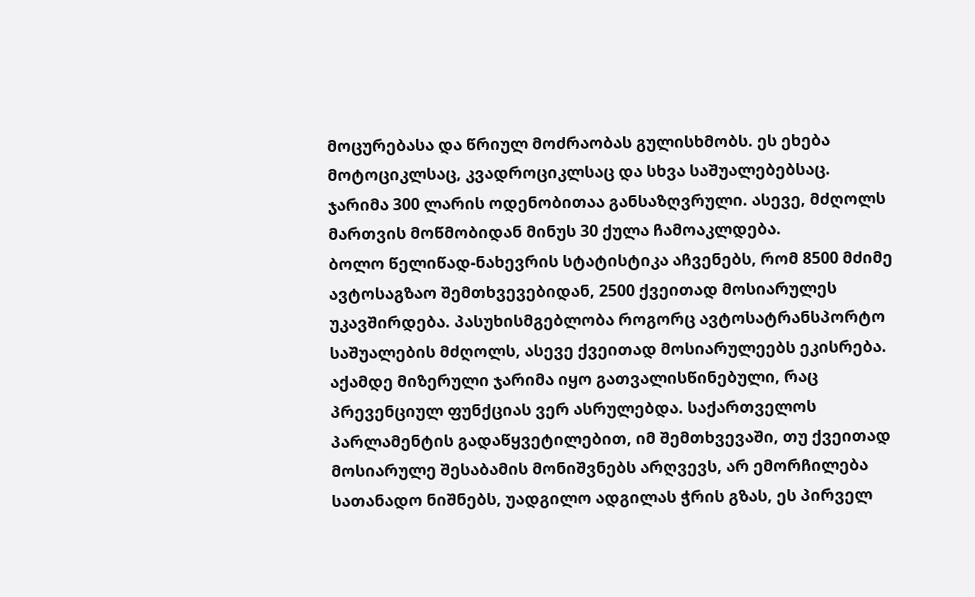მოცურებასა და წრიულ მოძრაობას გულისხმობს. ეს ეხება მოტოციკლსაც, კვადროციკლსაც და სხვა საშუალებებსაც. ჯარიმა 300 ლარის ოდენობითაა განსაზღვრული. ასევე, მძღოლს მართვის მოწმობიდან მინუს 30 ქულა ჩამოაკლდება.
ბოლო წელიწად-ნახევრის სტატისტიკა აჩვენებს, რომ 8500 მძიმე ავტოსაგზაო შემთხვევებიდან, 2500 ქვეითად მოსიარულეს უკავშირდება. პასუხისმგებლობა როგორც ავტოსატრანსპორტო საშუალების მძღოლს, ასევე ქვეითად მოსიარულეებს ეკისრება. აქამდე მიზერული ჯარიმა იყო გათვალისწინებული, რაც პრევენციულ ფუნქციას ვერ ასრულებდა. საქართველოს პარლამენტის გადაწყვეტილებით, იმ შემთხვევაში, თუ ქვეითად მოსიარულე შესაბამის მონიშვნებს არღვევს, არ ემორჩილება სათანადო ნიშნებს, უადგილო ადგილას ჭრის გზას, ეს პირველ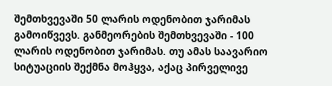შემთხვევაში 50 ლარის ოდენობით ჯარიმას გამოიწვევს. განმეორების შემთხვევაში - 100 ლარის ოდენობით ჯარიმას. თუ ამას საავარიო სიტუაციის შექმნა მოჰყვა, აქაც პირველივე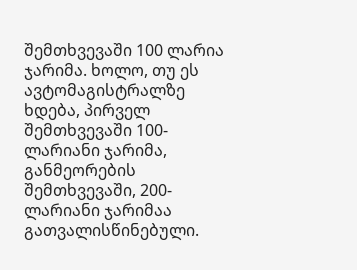შემთხვევაში 100 ლარია ჯარიმა. ხოლო, თუ ეს ავტომაგისტრალზე ხდება, პირველ შემთხვევაში 100-ლარიანი ჯარიმა, განმეორების შემთხვევაში, 200-ლარიანი ჯარიმაა გათვალისწინებული.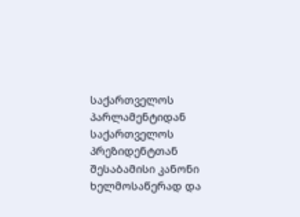საქართველოს პარლამენტიდან საქართველოს პრეზიდენტთან შესაბამისი კანონი ხელმოსაწერად და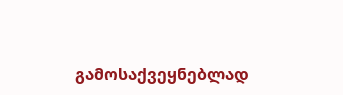გამოსაქვეყნებლად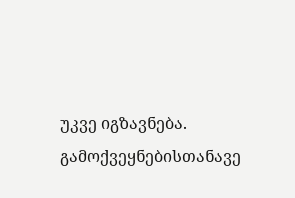უკვე იგზავნება. გამოქვეყნებისთანავე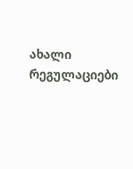ახალი რეგულაციები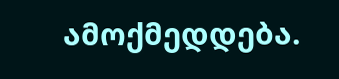ამოქმედდება.